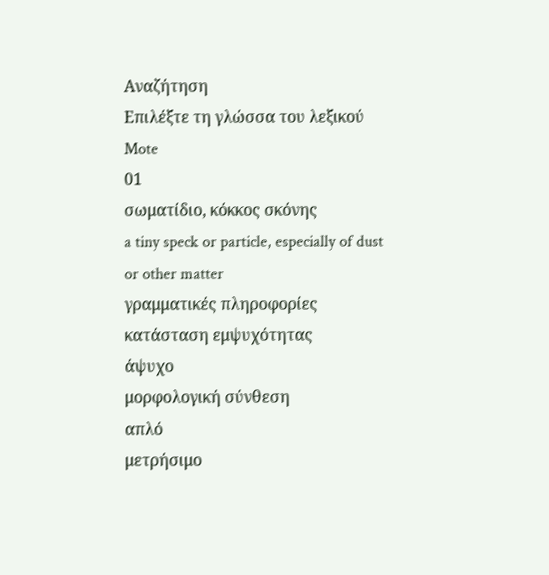Αναζήτηση
Επιλέξτε τη γλώσσα του λεξικού
Mote
01
σωματίδιο, κόκκος σκόνης
a tiny speck or particle, especially of dust or other matter
γραμματικές πληροφορίες
κατάσταση εμψυχότητας
άψυχο
μορφολογική σύνθεση
απλό
μετρήσιμο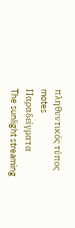πληθυντικός τύπος
motes
Παραδείγματα
The sunlight streaming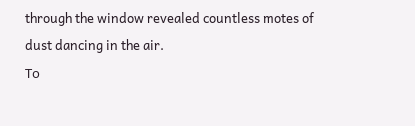through the window revealed countless motes of dust dancing in the air.
Το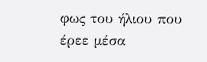φως του ήλιου που έρεε μέσα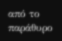από το παράθυρο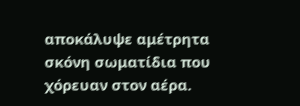αποκάλυψε αμέτρητα σκόνη σωματίδια που χόρευαν στον αέρα.